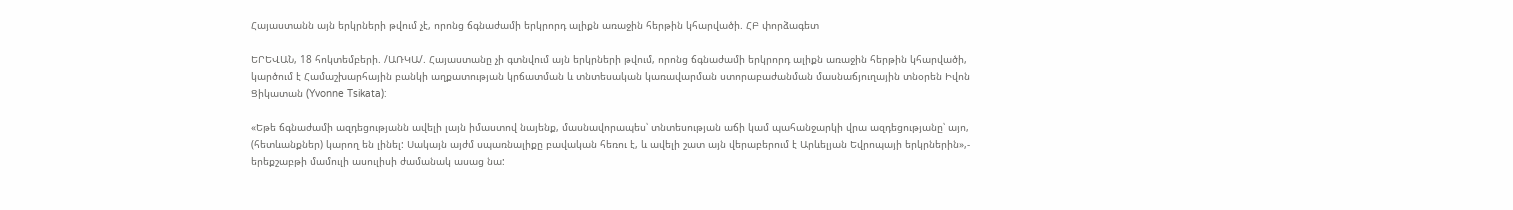Հայաստանն այն երկրների թվում չէ, որոնց ճգնաժամի երկրորդ ալիքն առաջին հերթին կհարվածի. ՀԲ փորձագետ

ԵՐԵՎԱՆ, 18 հոկտեմբերի. /ԱՌԿԱ/. Հայաստանը չի գտնվում այն երկրների թվում, որոնց ճգնաժամի երկրորդ ալիքն առաջին հերթին կհարվածի, կարծում է Համաշխարհային բանկի աղքատության կրճատման և տնտեսական կառավարման ստորաբաժանման մասնաճյուղային տնօրեն Իվոն Ցիկատան (Yvonne Tsikata):

«Եթե ճգնաժամի ազդեցությանն ավելի լայն իմաստով նայենք, մասնավորապես՝ տնտեսության աճի կամ պահանջարկի վրա ազդեցությանը՝ այո, (հետևանքներ) կարող են լինել: Սակայն այժմ սպառնալիքը բավական հեռու է, և ավելի շատ այն վերաբերում է Արևելյան Եվրոպայի երկրներին»,- երեքշաբթի մամուլի ասուլիսի ժամանակ ասաց նա: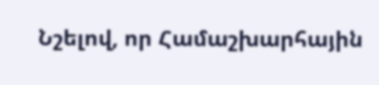Նշելով, որ Համաշխարհային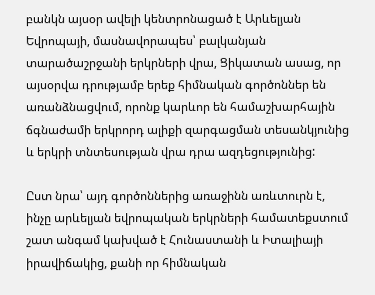բանկն այսօր ավելի կենտրոնացած է Արևելյան Եվրոպայի, մասնավորապես՝ բալկանյան տարածաշրջանի երկրների վրա, Ցիկատան ասաց, որ այսօրվա դրությամբ երեք հիմնական գործոններ են առանձնացվում, որոնք կարևոր են համաշխարհային ճգնաժամի երկրորդ ալիքի զարգացման տեսանկյունից և երկրի տնտեսության վրա դրա ազդեցությունից:

Ըստ նրա՝ այդ գործոններից առաջինն առևտուրն է, ինչը արևելյան եվրոպական երկրների համատեքստում շատ անգամ կախված է Հունաստանի և Իտալիայի իրավիճակից, քանի որ հիմնական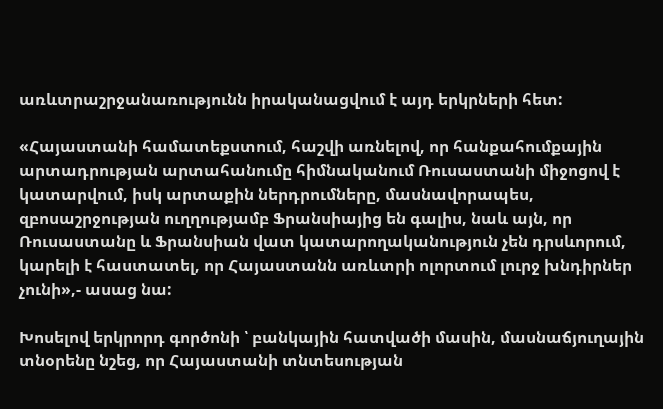առևտրաշրջանառությունն իրականացվում է այդ երկրների հետ:

«Հայաստանի համատեքստում, հաշվի առնելով, որ հանքահումքային արտադրության արտահանումը հիմնականում Ռուսաստանի միջոցով է կատարվում, իսկ արտաքին ներդրումները, մասնավորապես, զբոսաշրջության ուղղությամբ Ֆրանսիայից են գալիս, նաև այն, որ Ռուսաստանը և Ֆրանսիան վատ կատարողականություն չեն դրսևորում, կարելի է հաստատել, որ Հայաստանն առևտրի ոլորտում լուրջ խնդիրներ չունի»,- ասաց նա:

Խոսելով երկրորդ գործոնի ՝ բանկային հատվածի մասին, մասնաճյուղային տնօրենը նշեց, որ Հայաստանի տնտեսության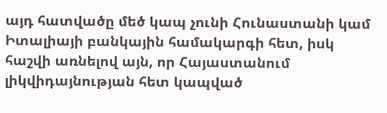այդ հատվածը մեծ կապ չունի Հունաստանի կամ Իտալիայի բանկային համակարգի հետ, իսկ հաշվի առնելով այն, որ Հայաստանում լիկվիդայնության հետ կապված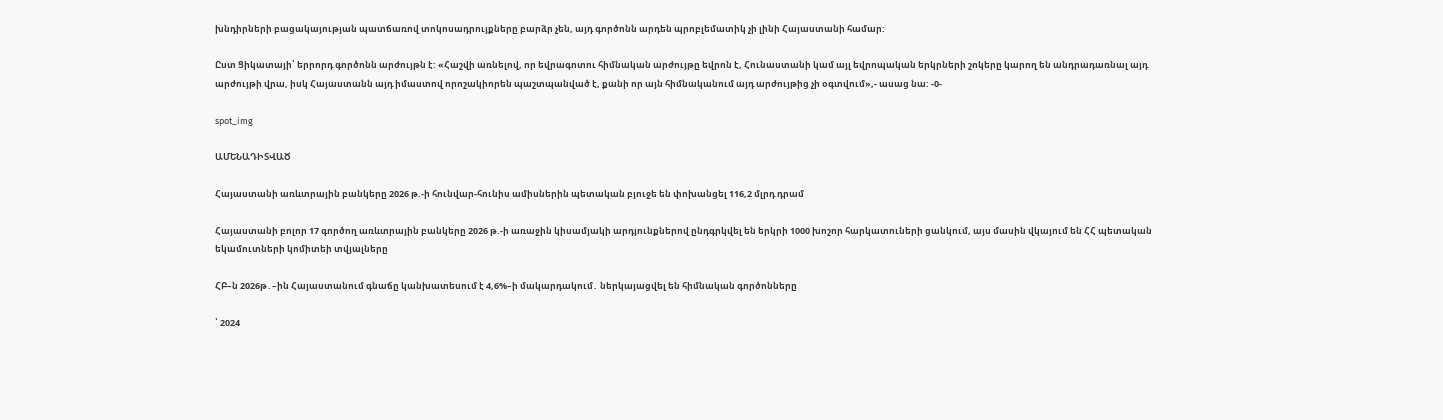խնդիրների բացակայության պատճառով տոկոսադրույքները բարձր չեն, այդ գործոնն արդեն պրոբլեմատիկ չի լինի Հայաստանի համար:

Ըստ Ցիկատայի՝ երրորդ գործոնն արժույթն է: «Հաշվի առնելով, որ եվրագոտու հիմնական արժույթը եվրոն է, Հունաստանի կամ այլ եվրոպական երկրների շոկերը կարող են անդրադառնալ այդ արժույթի վրա, իսկ Հայաստանն այդ իմաստով որոշակիորեն պաշտպանված է, քանի որ այն հիմնականում այդ արժույթից չի օգտվում»,- ասաց նա: -0-

spot_img

ԱՄԵՆԱԴԻՏՎԱԾ

Հայաստանի առևտրային բանկերը 2026 թ.-ի հունվար-հունիս ամիսներին պետական բյուջե են փոխանցել 116,2 մլրդ դրամ

Հայաստանի բոլոր 17 գործող առևտրային բանկերը 2026 թ.-ի առաջին կիսամյակի արդյունքներով ընդգրկվել են երկրի 1000 խոշոր հարկատուների ցանկում, այս մասին վկայում են ՀՀ պետական եկամուտների կոմիտեի տվյալները

ՀԲ–ն 2026թ․–ին Հայաստանում գնաճը կանխատեսում է 4,6%–ի մակարդակում․ ներկայացվել են հիմնական գործոնները

՝ 2024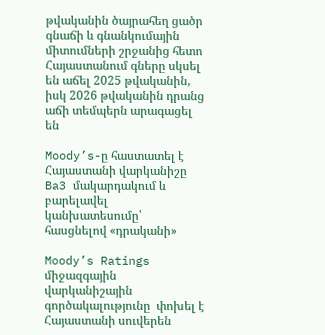թվականին ծայրահեղ ցածր գնաճի և գնանկումային միտումների շրջանից հետո Հայաստանում գները սկսել են աճել 2025 թվականին, իսկ 2026 թվականին դրանց աճի տեմպերն արագացել են

Moody’s-ը հաստատել է Հայաստանի վարկանիշը Ba3 մակարդակում և բարելավել կանխատեսումը՝ հասցնելով «դրականի»

Moody’s Ratings միջազգային վարկանիշային գործակալությունը  փոխել է Հայաստանի սուվերեն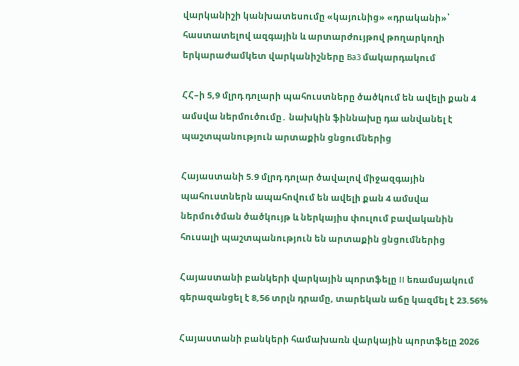վարկանիշի կանխատեսումը «կայունից» «դրականի»՝ հաստատելով ազգային և արտարժույթով թողարկողի երկարաժամկետ վարկանիշները Ba3 մակարդակում

ՀՀ–ի 5,9 մլրդ դոլարի պահուստները ծածկում են ավելի քան 4 ամսվա ներմուծումը․ նախկին ֆիննախը դա անվանել է պաշտպանություն արտաքին ցնցումներից

Հայաստանի 5.9 մլրդ դոլար ծավալով միջազգային պահուստներն ապահովում են ավելի քան 4 ամսվա ներմուծման ծածկույթ և ներկայիս փուլում բավականին հուսալի պաշտպանություն են արտաքին ցնցումներից

Հայաստանի բանկերի վարկային պորտֆելը II եռամսյակում գերազանցել է 8,56 տրլն դրամը, տարեկան աճը կազմել է 23.56%

Հայաստանի բանկերի համախառն վարկային պորտֆելը 2026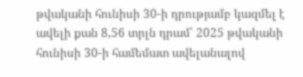թվականի հունիսի 30-ի դրությամբ կազմել է ավելի քան 8,56 տրլն դրամ՝ 2025 թվականի հունիսի 30-ի համեմատ ավելանալով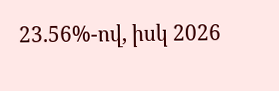23.56%-ով, իսկ 2026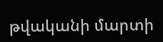թվականի մարտի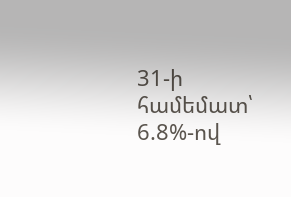31-ի համեմատ՝ 6.8%-ով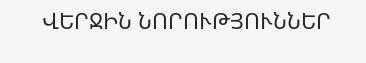ՎԵՐՋԻՆ ՆՈՐՈՒԹՅՈՒՆՆԵՐ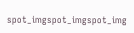spot_imgspot_imgspot_img